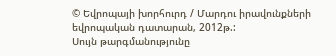© Եվրոպայի խորհուրդ / Մարդու իրավունքների եվրոպական դատարան, 2012թ.:
Սույն թարգմանությունը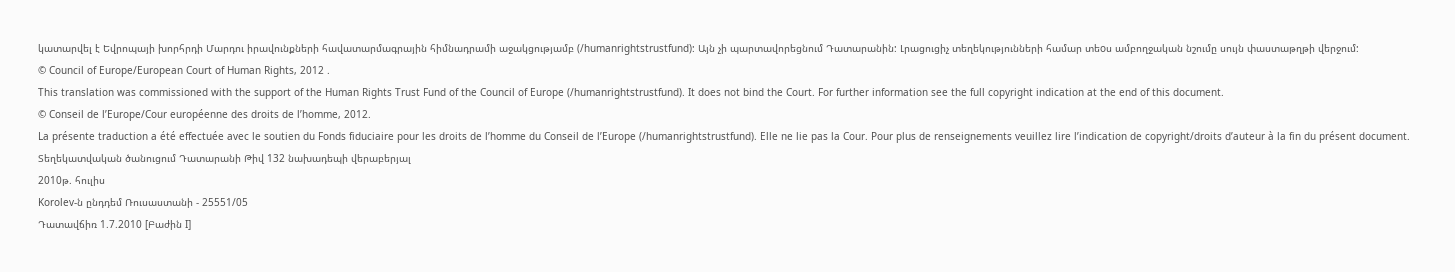կատարվել է Եվրոպայի խորհրդի Մարդու իրավունքների հավատարմագրային հիմնադրամի աջակցությամբ (/humanrightstrustfund): Այն չի պարտավորեցնում Դատարանին: Լրացուցիչ տեղեկությունների համար տեoս ամբողջական նշումը սույն փաստաթղթի վերջում:
© Council of Europe/European Court of Human Rights, 2012 .
This translation was commissioned with the support of the Human Rights Trust Fund of the Council of Europe (/humanrightstrustfund). It does not bind the Court. For further information see the full copyright indication at the end of this document.
© Conseil de l’Europe/Cour européenne des droits de l’homme, 2012.
La présente traduction a été effectuée avec le soutien du Fonds fiduciaire pour les droits de l’homme du Conseil de l’Europe (/humanrightstrustfund). Elle ne lie pas la Cour. Pour plus de renseignements veuillez lire l’indication de copyright/droits d’auteur à la fin du présent document.
Տեղեկատվական ծանուցում Դատարանի Թիվ 132 նախադեպի վերաբերյալ
2010թ. հուլիս
Korolev-ն ընդդեմ Ռուսաստանի - 25551/05
Դատավճիռ 1.7.2010 [Բաժին I]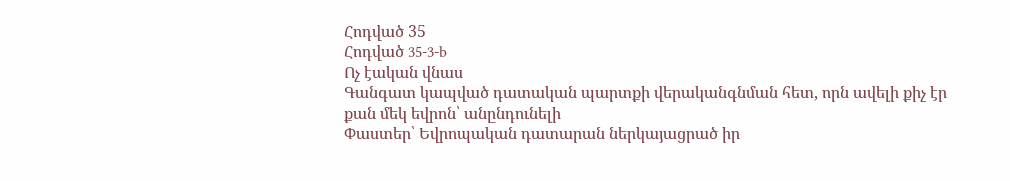Հոդված 35
Հոդված 35-3-b
Ոչ էական վնաս
Գանգատ կապված դատական պարտքի վերականգնման հետ, որն ավելի քիչ էր քան մեկ եվրոն՝ անընդունելի
Փաստեր՝ Եվրոպական դատարան ներկայացրած իր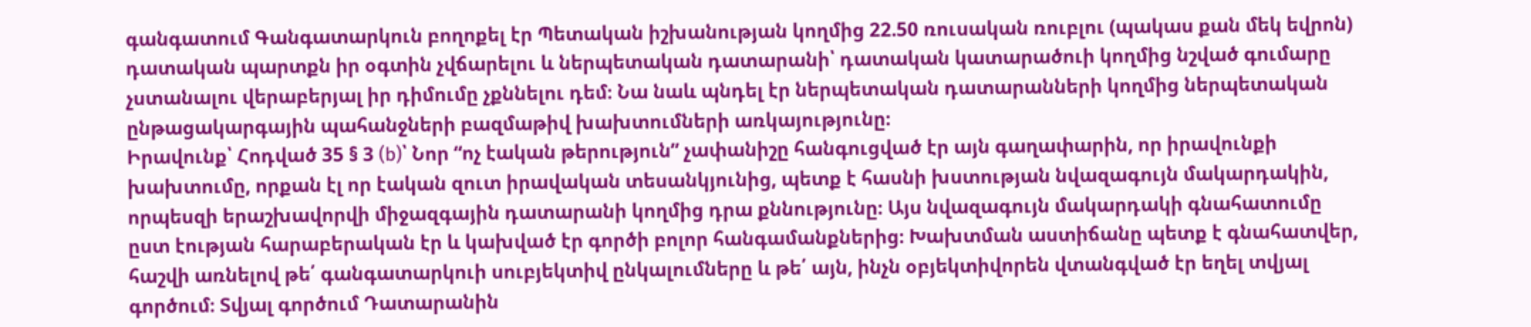գանգատում Գանգատարկուն բողոքել էր Պետական իշխանության կողմից 22.50 ռուսական ռուբլու (պակաս քան մեկ եվրոն) դատական պարտքն իր օգտին չվճարելու և ներպետական դատարանի՝ դատական կատարածուի կողմից նշված գումարը չստանալու վերաբերյալ իր դիմումը չքննելու դեմ։ Նա նաև պնդել էր ներպետական դատարանների կողմից ներպետական ընթացակարգային պահանջների բազմաթիվ խախտումների առկայությունը։
Իրավունք՝ Հոդված 35 § 3 (b)՝ Նոր “ոչ էական թերություն” չափանիշը հանգուցված էր այն գաղափարին, որ իրավունքի խախտումը, որքան էլ որ էական զուտ իրավական տեսանկյունից, պետք է հասնի խստության նվազագույն մակարդակին, որպեսզի երաշխավորվի միջազգային դատարանի կողմից դրա քննությունը։ Այս նվազագույն մակարդակի գնահատումը ըստ էության հարաբերական էր և կախված էր գործի բոլոր հանգամանքներից։ Խախտման աստիճանը պետք է գնահատվեր, հաշվի առնելով թե՛ գանգատարկուի սուբյեկտիվ ընկալումները և թե՛ այն, ինչն օբյեկտիվորեն վտանգված էր եղել տվյալ գործում։ Տվյալ գործում Դատարանին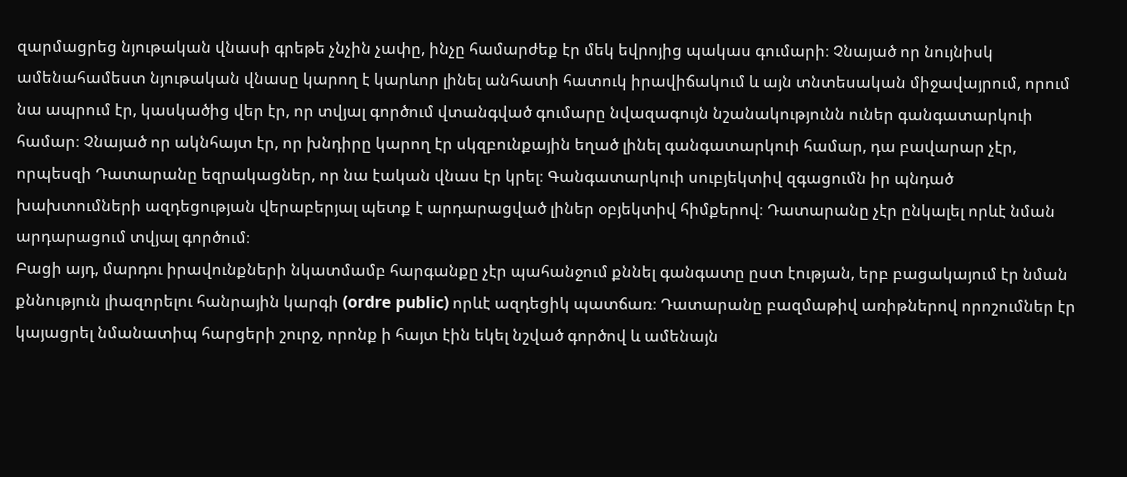զարմացրեց նյութական վնասի գրեթե չնչին չափը, ինչը համարժեք էր մեկ եվրոյից պակաս գումարի։ Չնայած որ նույնիսկ ամենահամեստ նյութական վնասը կարող է կարևոր լինել անհատի հատուկ իրավիճակում և այն տնտեսական միջավայրում, որում նա ապրում էր, կասկածից վեր էր, որ տվյալ գործում վտանգված գումարը նվազագույն նշանակությունն ուներ գանգատարկուի համար։ Չնայած որ ակնհայտ էր, որ խնդիրը կարող էր սկզբունքային եղած լինել գանգատարկուի համար, դա բավարար չէր, որպեսզի Դատարանը եզրակացներ, որ նա էական վնաս էր կրել։ Գանգատարկուի սուբյեկտիվ զգացումն իր պնդած խախտումների ազդեցության վերաբերյալ պետք է արդարացված լիներ օբյեկտիվ հիմքերով։ Դատարանը չէր ընկալել որևէ նման արդարացում տվյալ գործում։
Բացի այդ, մարդու իրավունքների նկատմամբ հարգանքը չէր պահանջում քննել գանգատը ըստ էության, երբ բացակայում էր նման քննություն լիազորելու հանրային կարգի (ordre public) որևէ ազդեցիկ պատճառ։ Դատարանը բազմաթիվ առիթներով որոշումներ էր կայացրել նմանատիպ հարցերի շուրջ, որոնք ի հայտ էին եկել նշված գործով և ամենայն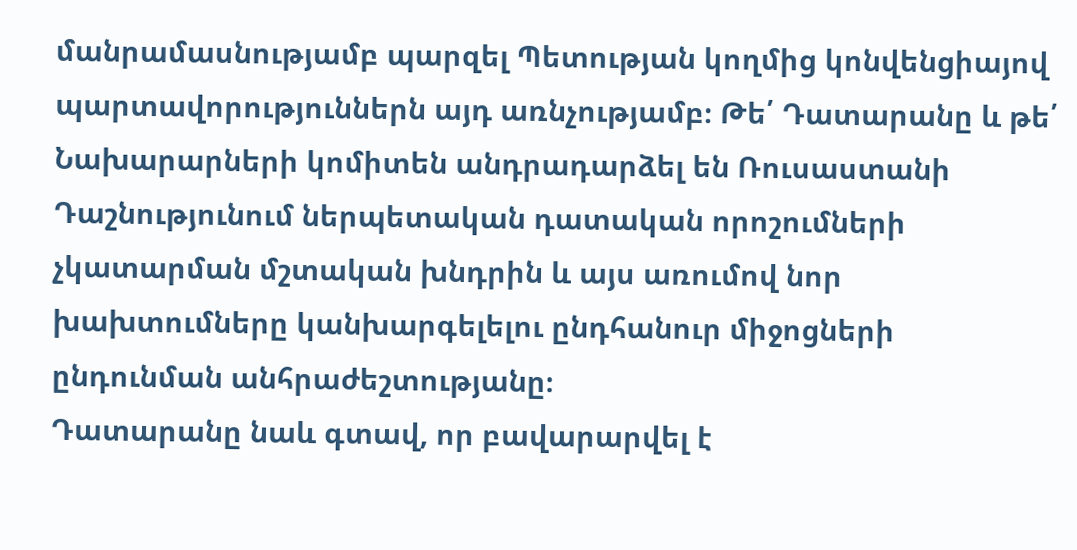մանրամասնությամբ պարզել Պետության կողմից կոնվենցիայով պարտավորություններն այդ առնչությամբ։ Թե՛ Դատարանը և թե՛ Նախարարների կոմիտեն անդրադարձել են Ռուսաստանի Դաշնությունում ներպետական դատական որոշումների չկատարման մշտական խնդրին և այս առումով նոր խախտումները կանխարգելելու ընդհանուր միջոցների ընդունման անհրաժեշտությանը։
Դատարանը նաև գտավ, որ բավարարվել է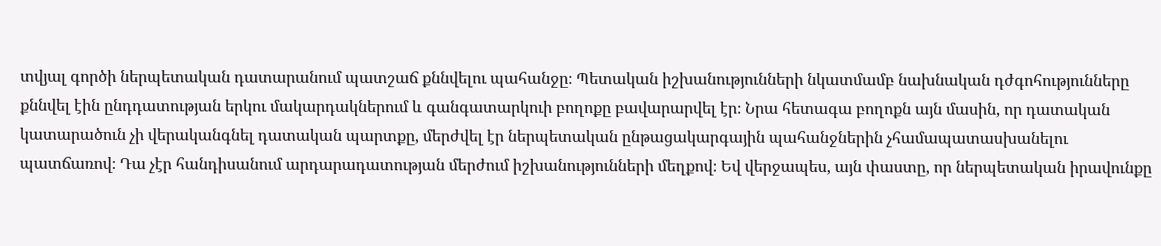տվյալ գործի ներպետական դատարանում պատշաճ քննվելու պահանջը։ Պետական իշխանությունների նկատմամբ նախնական դժգոհությունները քննվել էին ընդդատության երկու մակարդակներում և գանգատարկուի բողոքը բավարարվել էր։ Նրա հետագա բողոքն այն մասին, որ դատական կատարածուն չի վերականգնել դատական պարտքը, մերժվել էր ներպետական ընթացակարգային պահանջներին չհամապատասխանելու պատճառով։ Դա չէր հանդիսանում արդարադատության մերժում իշխանությունների մեղքով։ Եվ վերջապես, այն փաստը, որ ներպետական իրավունքը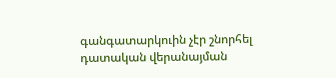գանգատարկուին չէր շնորհել դատական վերանայման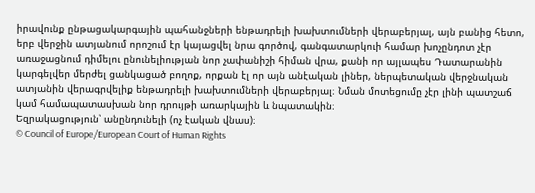իրավունք ընթացակարգային պահանջների ենթադրելի խախտումների վերաբերյալ, այն բանից հետո, երբ վերջին ատյանում որոշում էր կայացվել նրա գործով, գանգատարկուի համար խոչընդոտ չէր առաջացնում դիմելու ընունելիության նոր չափանիշի հիման վրա, քանի որ այլապես Դատարանին կարգելվեր մերժել ցանկացած բողոք, որքան էլ որ այն անէական լիներ, ներպետական վերջնական ատյանին վերագրվելիք ենթադրելի խախտումների վերաբերյալ։ Նման մոտեցումը չէր լինի պատշաճ կամ համապատասխան նոր դրույթի առարկային և նպատակին։
Եզրակացություն՝ անընդունելի (ոչ էական վնաս)։
© Council of Europe/European Court of Human Rights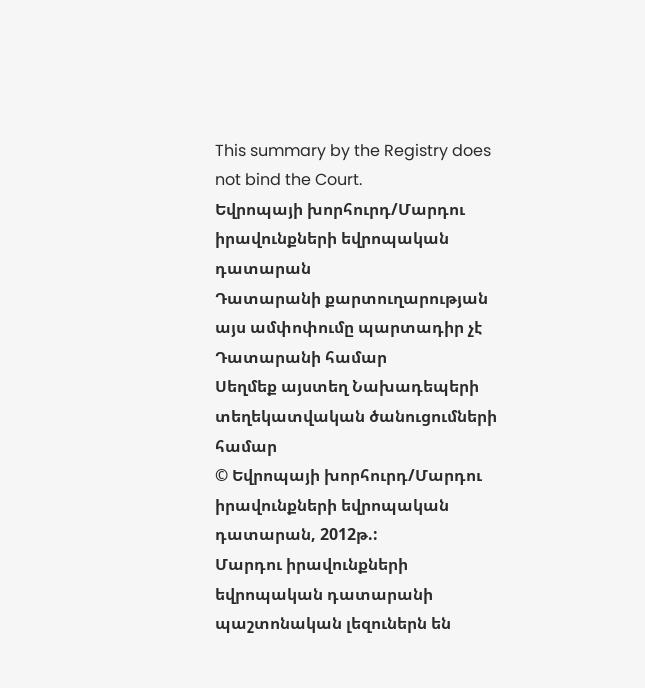This summary by the Registry does not bind the Court.
Եվրոպայի խորհուրդ/Մարդու իրավունքների եվրոպական դատարան
Դատարանի քարտուղարության այս ամփոփումը պարտադիր չէ Դատարանի համար
Սեղմեք այստեղ Նախադեպերի տեղեկատվական ծանուցումների համար
© Եվրոպայի խորհուրդ/Մարդու իրավունքների եվրոպական դատարան, 2012թ.:
Մարդու իրավունքների եվրոպական դատարանի պաշտոնական լեզուներն են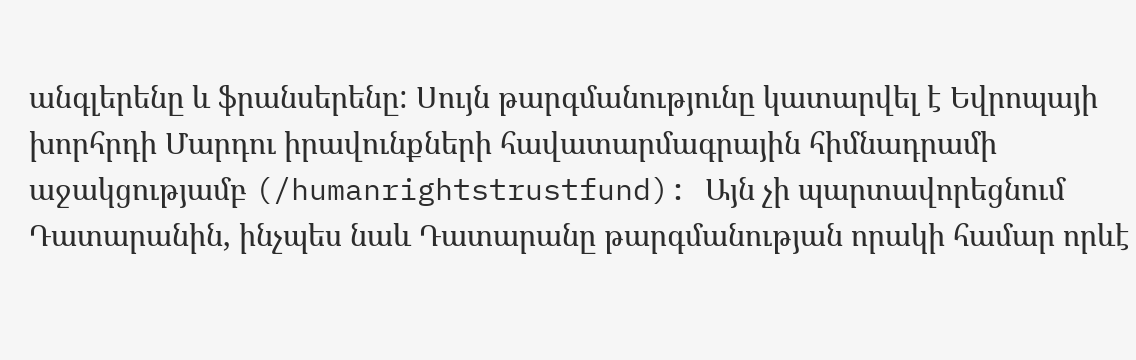անգլերենը և ֆրանսերենը: Սույն թարգմանությունը կատարվել է Եվրոպայի խորհրդի Մարդու իրավունքների հավատարմագրային հիմնադրամի աջակցությամբ (/humanrightstrustfund): Այն չի պարտավորեցնում Դատարանին, ինչպես նաև Դատարանը թարգմանության որակի համար որևէ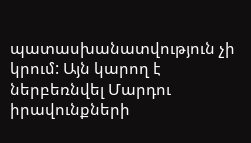պատասխանատվություն չի կրում: Այն կարող է ներբեռնվել Մարդու իրավունքների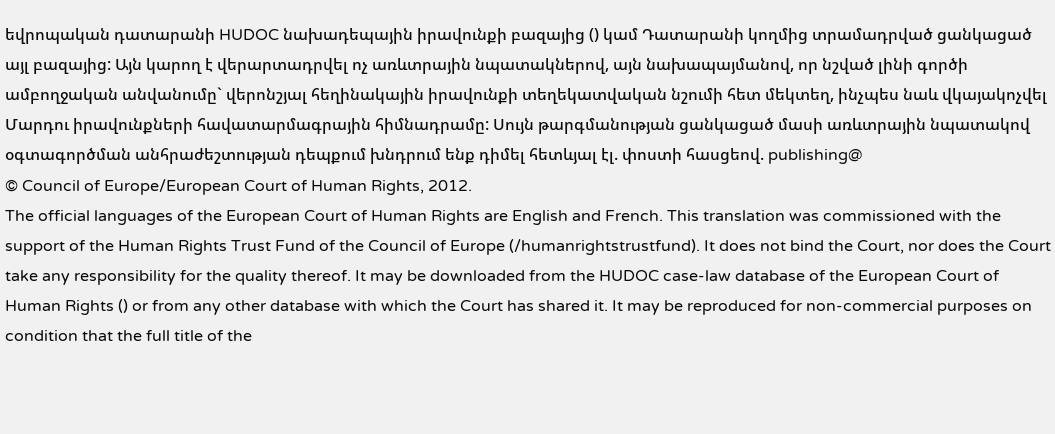եվրոպական դատարանի HUDOC նախադեպային իրավունքի բազայից () կամ Դատարանի կողմից տրամադրված ցանկացած այլ բազայից: Այն կարող է վերարտադրվել ոչ առևտրային նպատակներով, այն նախապայմանով, որ նշված լինի գործի ամբողջական անվանումը` վերոնշյալ հեղինակային իրավունքի տեղեկատվական նշումի հետ մեկտեղ, ինչպես նաև վկայակոչվել Մարդու իրավունքների հավատարմագրային հիմնադրամը: Սույն թարգմանության ցանկացած մասի առևտրային նպատակով օգտագործման անհրաժեշտության դեպքում խնդրում ենք դիմել հետևյալ էլ. փոստի հասցեով. publishing@
© Council of Europe/European Court of Human Rights, 2012.
The official languages of the European Court of Human Rights are English and French. This translation was commissioned with the support of the Human Rights Trust Fund of the Council of Europe (/humanrightstrustfund). It does not bind the Court, nor does the Court take any responsibility for the quality thereof. It may be downloaded from the HUDOC case-law database of the European Court of Human Rights () or from any other database with which the Court has shared it. It may be reproduced for non-commercial purposes on condition that the full title of the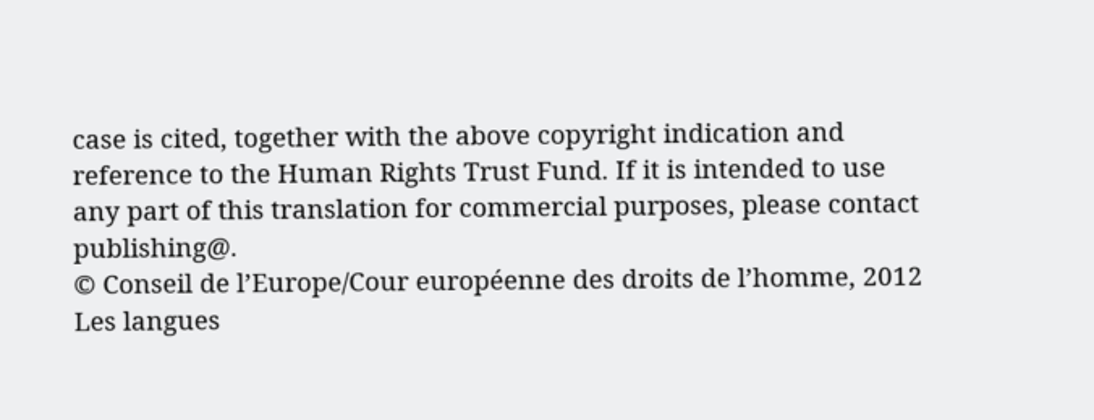case is cited, together with the above copyright indication and reference to the Human Rights Trust Fund. If it is intended to use any part of this translation for commercial purposes, please contact publishing@.
© Conseil de l’Europe/Cour européenne des droits de l’homme, 2012
Les langues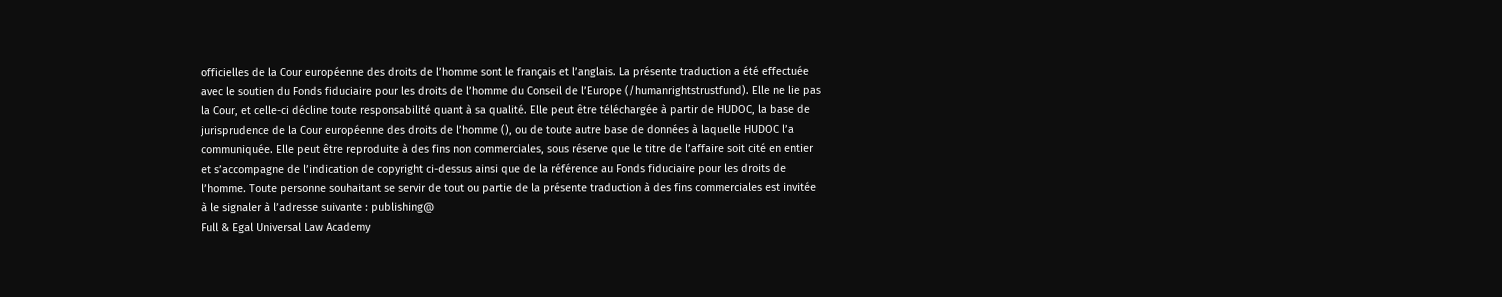officielles de la Cour européenne des droits de l’homme sont le français et l’anglais. La présente traduction a été effectuée avec le soutien du Fonds fiduciaire pour les droits de l’homme du Conseil de l’Europe (/humanrightstrustfund). Elle ne lie pas la Cour, et celle-ci décline toute responsabilité quant à sa qualité. Elle peut être téléchargée à partir de HUDOC, la base de jurisprudence de la Cour européenne des droits de l’homme (), ou de toute autre base de données à laquelle HUDOC l’a communiquée. Elle peut être reproduite à des fins non commerciales, sous réserve que le titre de l’affaire soit cité en entier et s’accompagne de l’indication de copyright ci-dessus ainsi que de la référence au Fonds fiduciaire pour les droits de l’homme. Toute personne souhaitant se servir de tout ou partie de la présente traduction à des fins commerciales est invitée à le signaler à l’adresse suivante : publishing@
Full & Egal Universal Law Academy